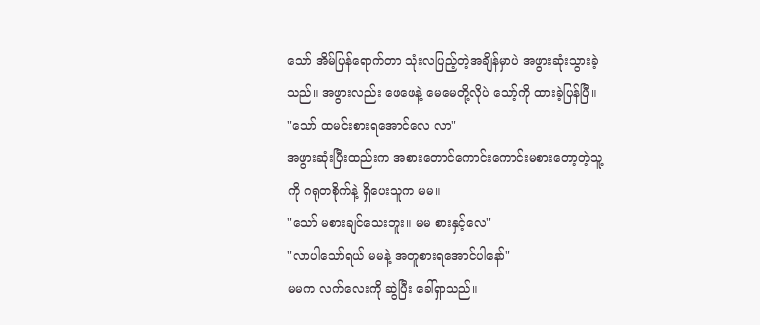သော် အိမ်ပြန်ရောက်တာ သုံးလပြည့်တဲ့အချိန်မှာပဲ အဖွားဆုံးသွားခဲ့သည်။ အဖွားလည်း ဖေဖေနဲ့ မေမေတို့လိုပဲ သော့်ကို ထားခဲ့ပြန်ပြီ။
"သော် ထမင်းစားရအောင်လေ လာ"
အဖွားဆုံးပြီးထည်းက အစားတောင်ကောင်းကောင်းမစားတော့တဲ့သူ့ကို ဂရုတစိုက်နဲ့ ရှိပေးသူက မမ။
"သော် မစားချင်သေးဘူး။ မမ စားနှင့်လေ"
"လာပါသော်ရယ် မမနဲ့ အတူစားရအောင်ပါနော်"
မမက လက်လေးကို ဆွဲပြီး ခေါ်ရှာသည်။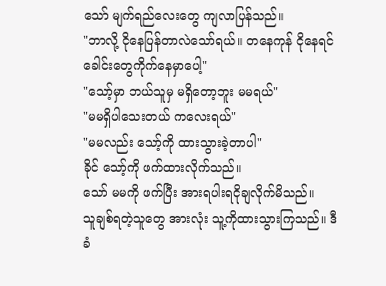သော် မျက်ရည်လေးတွေ ကျလာပြန်သည်။
"ဘာလို့ ငိုနေပြန်တာလဲသော်ရယ်။ တနေကုန် ငိုနေရင် ခေါင်းတွေကိုက်နေမှာပေါ့"
"သော့်မှာ ဘယ်သူမှ မရှိတော့ဘူး မမရယ်"
"မမရှိပါသေးတယ် ကလေးရယ်"
"မမလည်း သော့်ကို ထားသွားခဲ့တာပါ"
ခိုင် သော့်ကို ဖက်ထားလိုက်သည်။
သော် မမကို ဖက်ပြီး အားရပါးရငိုချလိုက်မိသည်။
သူချစ်ရတဲ့သူတွေ အားလုံး သူ့ကိုထားသွားကြသည်။ ဒီ ခံ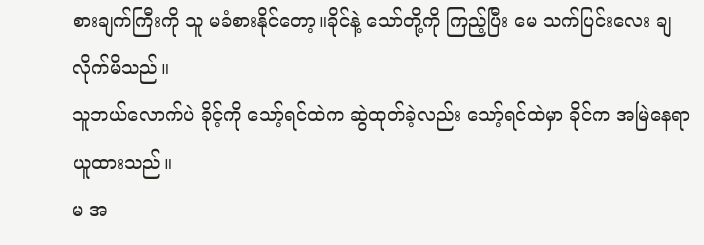စားချက်ကြီးကို သူ မခံစားနိုင်တော့။ခိုင်နဲ့ သော်တို့ကို ကြည့်ပြီး မေ သက်ပြင်းလေး ချလိုက်မိသည်။
သူဘယ်လောက်ပဲ ခိုင့်ကို သော့်ရင်ထဲက ဆွဲထုတ်ခဲ့လည်း သော့်ရင်ထဲမှာ ခိုင်က အမြဲနေရာယူထားသည်။
မ အ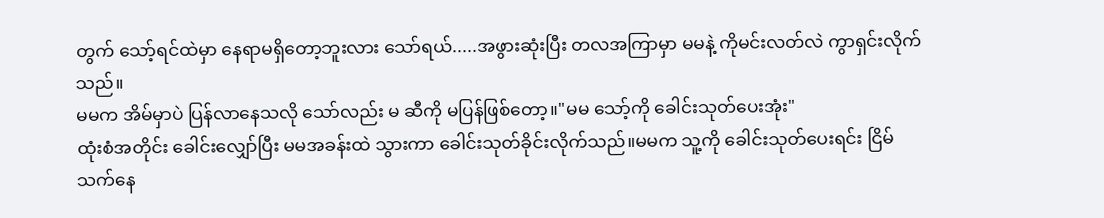တွက် သော့်ရင်ထဲမှာ နေရာမရှိတော့ဘူးလား သော်ရယ်.....အဖွားဆုံးပြီး တလအကြာမှာ မမနဲ့ ကိုမင်းလတ်လဲ ကွာရှင်းလိုက်သည်။
မမက အိမ်မှာပဲ ပြန်လာနေသလို သော်လည်း မ ဆီကို မပြန်ဖြစ်တော့။"မမ သော့်ကို ခေါင်းသုတ်ပေးအုံး"
ထုံးစံအတိုင်း ခေါင်းလျှော်ပြီး မမအခန်းထဲ သွားကာ ခေါင်းသုတ်ခိုင်းလိုက်သည်။မမက သူ့ကို ခေါင်းသုတ်ပေးရင်း ငြိမ်သက်နေ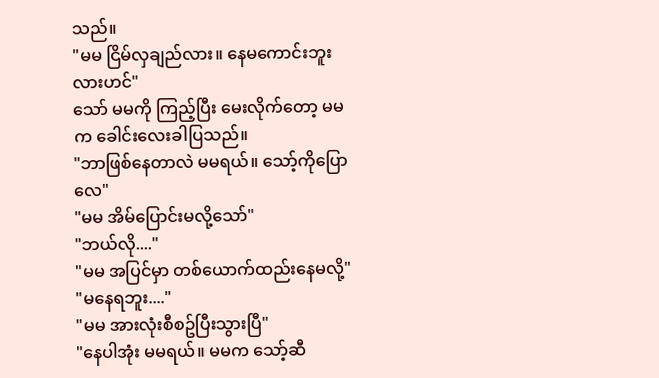သည်။
"မမ ငြိမ်လှချည်လား။ နေမကောင်းဘူးလားဟင်"
သော် မမကို ကြည့်ပြီး မေးလိုက်တော့ မမက ခေါင်းလေးခါပြသည်။
"ဘာဖြစ်နေတာလဲ မမရယ်။ သော့်ကိုပြောလေ"
"မမ အိမ်ပြောင်းမလို့သော်"
"ဘယ်လို...."
"မမ အပြင်မှာ တစ်ယောက်ထည်းနေမလို့"
"မနေရဘူး...."
"မမ အားလုံးစီစဥ်ပြီးသွားပြီ"
"နေပါအုံး မမရယ်။ မမက သော့်ဆီ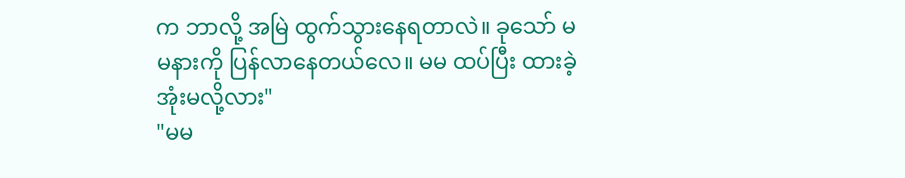က ဘာလို့ အမြဲ ထွက်သွားနေရတာလဲ။ ခုသော် မမနားကို ပြန်လာနေတယ်လေ။ မမ ထပ်ပြီး ထားခဲ့အုံးမလို့လား"
"မမ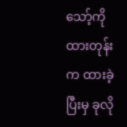သော့်ကို ထားတုန်းက ထားခဲ့ပြီးမှ ခုလို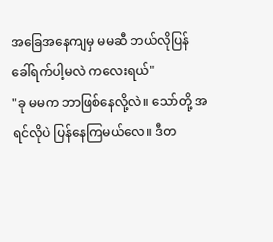အခြေအနေကျမှ မမဆီ ဘယ်လိုပြန်ခေါ်ရက်ပါ့မလဲ ကလေးရယ်"
"ခု မမက ဘာဖြစ်နေလို့လဲ။ သော်တို့ အရင်လိုပဲ ပြန်နေကြမယ်လေ။ ဒီတ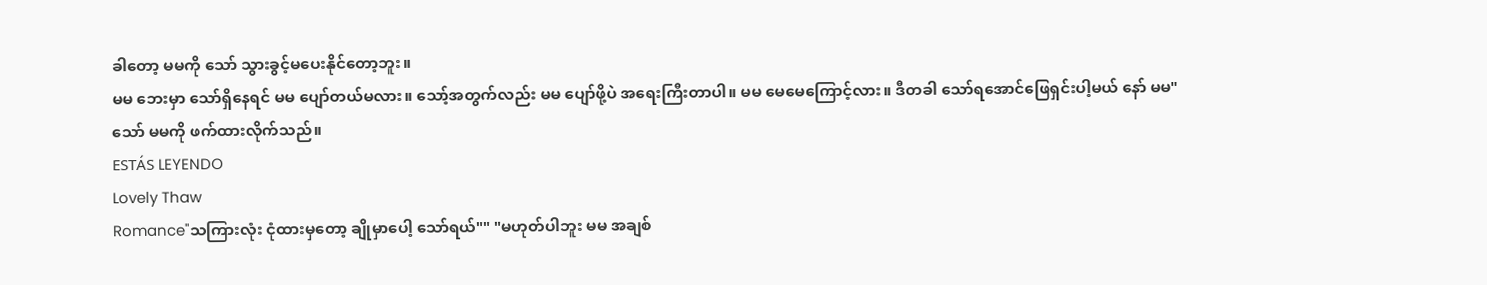ခါတော့ မမကို သော် သွားခွင့်မပေးနိုင်တော့ဘူး။
မမ ဘေးမှာ သော်ရှိနေရင် မမ ပျော်တယ်မလား။ သော့်အတွက်လည်း မမ ပျော်ဖို့ပဲ အရေးကြီးတာပါ။ မမ မေမေကြောင့်လား။ ဒီတခါ သော်ရအောင်ဖြေရှင်းပါ့မယ် နော် မမ"
သော် မမကို ဖက်ထားလိုက်သည်။
ESTÁS LEYENDO
Lovely Thaw
Romance"သကြားလုံး ငုံထားမှတော့ ချိုမှာပေါ့ သော်ရယ်"" "မဟုတ်ပါဘူး မမ အချစ်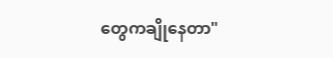တွေကချိုနေတာ"